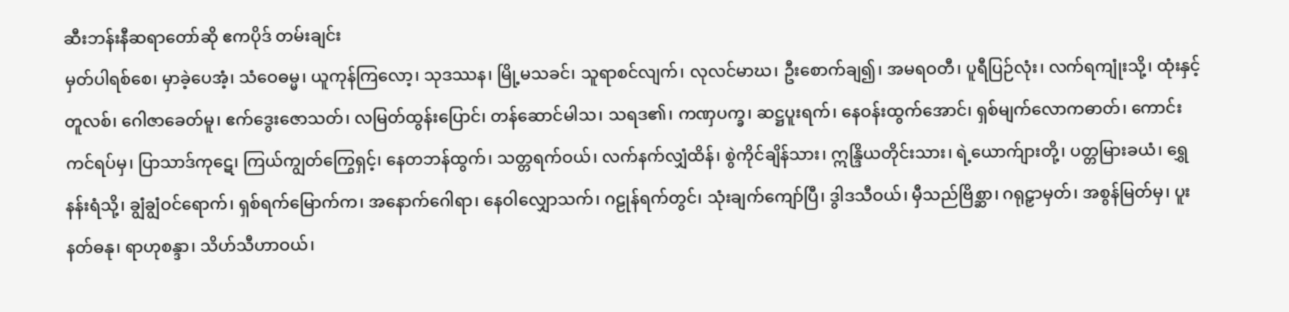ဆီးဘန်းနီဆရာတော်ဆို ဧကပိုဒ် တမ်းချင်း
မှတ်ပါရစ်စေ၊ မှာခဲ့ပေအံ့၊ သံဝေဓမ္မ၊ ယူကုန်ကြလော့၊ သုဒဿန၊ မြို့မသခင်၊ သူရာစင်လျက်၊ လုလင်မာဃ၊ ဦးစောက်ချ၍၊ အမရဝတီ၊ ပူရီပြဉ်လုံး၊ လက်ရကျုံးသို့၊ ထုံးနှင့်တူလစ်၊ ဂေါဇာခေတ်မူ၊ ဧက်ဒွေးဇောသတ်၊ လမြတ်ထွန်းပြောင်၊ တန်ဆောင်မါသ၊ သရဒ၏၊ ကဏှပက္ခ၊ ဆဋ္ဌပူးရက်၊ နေဝန်းထွက်အောင်၊ ရှစ်မျက်လောကဓာတ်၊ ကောင်းကင်ရပ်မှ၊ ပြာသာဒ်ကုဋေ၊ ကြယ်ကျွတ်ကြွေရှင့်၊ နေတဘန်ထွက်၊ သတ္တရက်ဝယ်၊ လက်နက်လျှံထိန်၊ စွဲကိုင်ချိန်သား၊ ဣန္ဒြိယတိုင်းသား၊ ရဲ့ယောက်ျားတို့၊ ပတ္တမြားခယံ၊ ရွှေနန်းရံသို့၊ ချွံချွံဝင်ရောက်၊ ရှစ်ရက်မြောက်က၊ အနောက်ဂေါရာ၊ နေဝါလျှောသက်၊ ဂဠုန်ရက်တွင်၊ သုံးချက်ကျော်ပြီ၊ ဒွါဒသီဝယ်၊ မှီသည်ဗြိစ္ဆာ၊ ဂရုဠှာမှတ်၊ အစွန်မြတ်မှ၊ ပူးနတ်ဓနု၊ ရာဟုစန္ဒာ၊ သိဟ်သီဟာဝယ်၊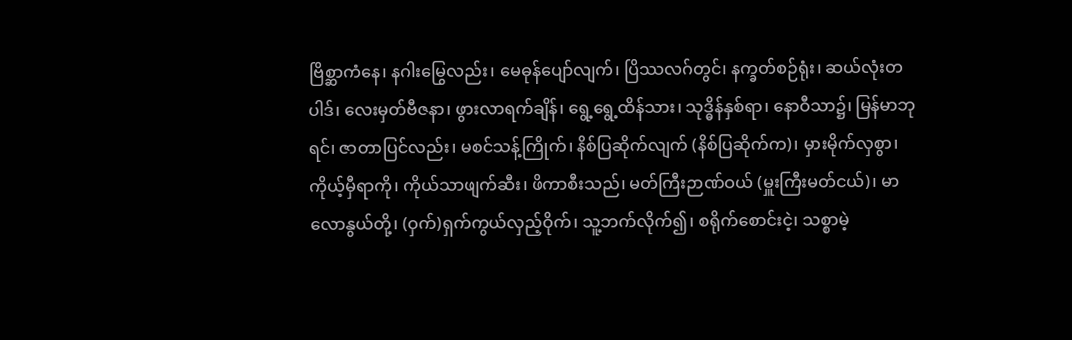ဗြိစ္ဆာကံနေ၊ နဂါးမြွေလည်း၊ မေဓုန်ပျော်လျက်၊ ပြိဿလဂ်တွင်၊ နက္ခတ်စဉ်ရုံး၊ ဆယ်လုံးတပါဒ်၊ လေးမှတ်ဗီဇနာ၊ ဖွားလာရက်ချိန်၊ ရွေ့ရွေ့ထိန်သား၊ သုဒ္ဓိန်နှစ်ရာ၊ နောဝီသာ၌၊ မြန်မာဘုရင်၊ ဇာတာပြင်လည်း၊ မစင်သန့်ကြိုက်၊ နိစ်ပြဆိုက်လျက် (နိစ်ပြဆိုက်က)၊ မှားမိုက်လှစွာ၊ ကိုယ့်မှီရာကို၊ ကိုယ်သာဖျက်ဆီး၊ ဖိကာစီးသည်၊ မတ်ကြီးဉာဏ်ဝယ် (မှူးကြီးမတ်ငယ်)၊ မာလောနွယ်တို့၊ (ဝှက်)ရှက်ကွယ်လှည့်ဝိုက်၊ သူ့ဘက်လိုက်၍၊ စရိုက်စောင်းငဲ့၊ သစ္စာမဲ့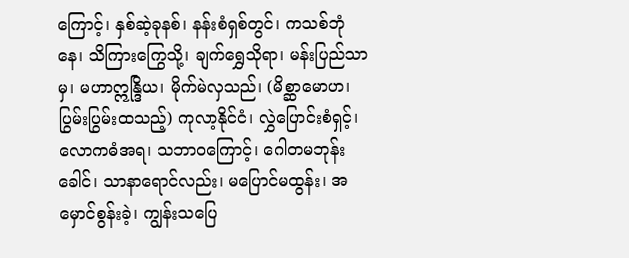ကြောင့်၊ နှစ်ဆဲ့ခုနစ်၊ နန်းစံရှစ်တွင်၊ ကသစ်ဘုံနေ၊ သိကြားကြွေသို့၊ ချက်ရွှေသိုရာ၊ မန်းပြည်သာမှ၊ မဟာဣန္ဒြိယ၊ မိုက်မဲလှသည်၊ (မိစ္ဆာမောဟ၊ ပြွမ်းပြွမ်းထသည့်) ကုလာ့နိုင်ငံ၊ လွှဲပြောင်းစံရှင့်၊ လောကဓံအရ၊ သဘာဝကြောင့်၊ ဂေါတမဘုန်းခေါင်၊ သာနာရောင်လည်း၊ မပြောင်မထွန်း၊ အမှောင်စွန်းခဲ့၊ ကျွန်းသပြေ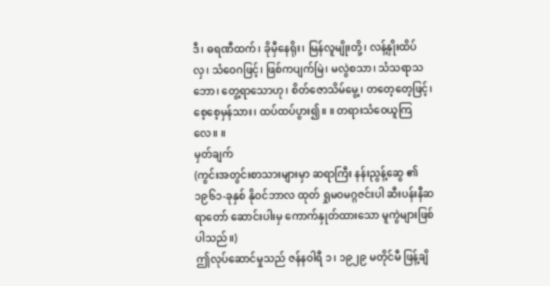ဒီ၊ ဓရဏီထက်၊ ခိုမှီနေရိုး၊ မြန်လူမျိုးတို့၊ လန့်နှိုးထိပ်လှ၊ သံဝေဂဖြင့်၊ ဖြစ်ကပျက်မြဲ၊ မလွဲစသာ၊ သံသရာသဘော၊ တွေ့ရာသောဟု၊ စိတ်ဇောသိမ်မွေ့၊ တတေ့တေ့ဖြင့်၊ စေ့စေ့မှန်သား၊ ထပ်ထပ်ပွား၍။ ။ တရားသံဝေယူကြလေ။ ။
မှတ်ချက်
(ကွင်းအတွင်းစာသားများမှာ ဆရာကြီး နန်းညွန့်ဆွေ ၏ ၁၉၆၁-ခုနှစ် နိုဝင်ဘာလ ထုတ် ရှုမဝမဂ္ဂဇင်းပါ ဆီးပန်းနီဆရာတော် ဆောင်းပါးမှ ကောက်နှုတ်ထားသော မူကွဲများဖြစ်ပါသည်။)
ဤလုပ်ဆောင်မှုသည် ဇန်နဝါရီ ၁၊ ၁၉၂၉ မတိုင်မီ ဖြန့်ချိ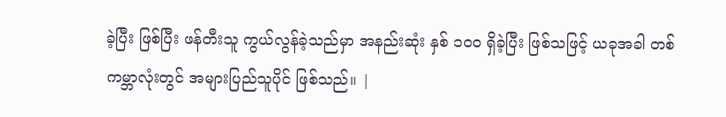ခဲ့ပြီး ဖြစ်ပြီး ဖန်တီးသူ ကွယ်လွန်ခဲ့သည်မှာ အနည်းဆုံး နှစ် ၁၀၀ ရှိခဲ့ပြီး ဖြစ်သဖြင့် ယခုအခါ တစ်ကမ္ဘာလုံးတွင် အများပြည်သူပိုင် ဖြစ်သည်။ |